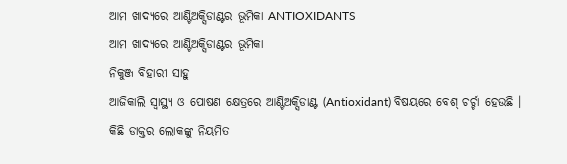ଆମ ଖାଦ୍ୟରେ ଆଣ୍ଟିଅକ୍ସିଡାଣ୍ଟର ଭୂମିକା ANTIOXIDANTS
ଆମ ଖାଦ୍ୟରେ ଆଣ୍ଟିଅକ୍ସିଡାଣ୍ଟର ଭୂମିକା
ନିକୁଞ୍ଜ ବିହାରୀ ସାହୁ
ଆଜିକାଲି ସ୍ୱାସ୍ଥ୍ୟ ଓ ପୋଷଣ କ୍ଷେତ୍ରରେ ଆଣ୍ଟିଅକ୍ସିଡାଣ୍ଟ (Antioxidant) ବିଷୟରେ ବେଶ୍ ଚର୍ଚ୍ଚା ହେଉଛି । କିଛି ଡାକ୍ତର ଲୋକଙ୍କୁ ନିୟମିତ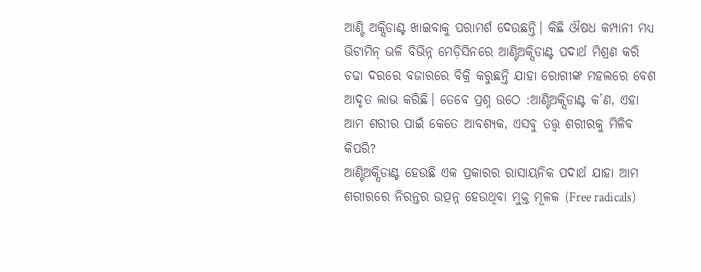ଆଣ୍ଟି ଅକ୍ସିଡାଣ୍ଟ ଖାଇବାକୁ ପରାମର୍ଶ ଦେଉଛନ୍ତି। କିଛି ଔଷଧ କମ୍ପାନୀ ମଧ୍ୟ ଭିଟାମିନ୍ ଭଳି ବିଭିନ୍ନ ମେଡ଼ିସିନରେ ଆଣ୍ଟିଅକ୍ସିଡାଣ୍ଟ ପଦାର୍ଥ ମିଶ୍ରଣ କରି ଚଢା ଦରରେ ବଜାରରେ ବିକ୍ରି କରୁଛନ୍ତି ଯାହା ରୋଗୀଙ୍କ ମହଲରେ ବେଶ ଆଦୃତ ଲାଭ କରିଛି। ତେବେ ପ୍ରଶ୍ନ ଉଠେ :ଆଣ୍ଟିଅକ୍ସିଡାଣ୍ଟ କ’ଣ, ଏହା ଆମ ଶରୀର ପାଇଁ କେତେ ଆବଶ୍ୟକ, ଏସବୁ ତତ୍ତ୍ୱ ଶରୀରକୁ ମିଳିବ କିପରି?
ଆଣ୍ଟିଅକ୍ସିଡାଣ୍ଟ ହେଉଛି ଏକ ପ୍ରକାରର ରାସାୟନିକ ପଦାର୍ଥ ଯାହା ଆମ ଶରୀରରେ ନିରନ୍ତର ଉତ୍ପନ୍ନ ହେଉଥିବା ମୁକ୍ତ ମୂଳକ (Free radicals)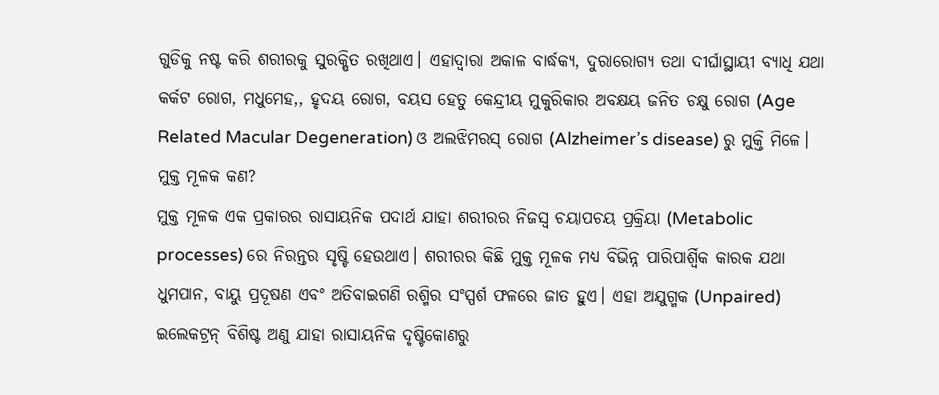ଗୁଡିକୁ ନଷ୍ଟ କରି ଶରୀରକୁ ସୁରକ୍ଷିତ ରଖିଥାଏ। ଏହାଦ୍ୱାରା ଅକାଳ ବାର୍ଦ୍ଧକ୍ୟ, ଦୁରାରୋଗ୍ୟ ତଥା ଦୀର୍ଘାସ୍ଥାୟୀ ବ୍ୟାଧି ଯଥା କର୍କଟ ରୋଗ, ମଧୁମେହ,, ହୃଦୟ ରୋଗ, ବୟସ ହେତୁ କେନ୍ଦ୍ରୀୟ ମୁକୁରିକାର ଅବକ୍ଷୟ ଜନିତ ଚକ୍ଷୁ ରୋଗ (Age Related Macular Degeneration) ଓ ଅଲଝିମରସ୍ ରୋଗ (Alzheimer’s disease) ରୁ ମୁକ୍ତି ମିଳେ।
ମୁକ୍ତ ମୂଳକ କଣ?
ମୁକ୍ତ ମୂଳକ ଏକ ପ୍ରକାରର ରାସାୟନିକ ପଦାର୍ଥ ଯାହା ଶରୀରର ନିଜସ୍ୱ ଚୟାପଚୟ ପ୍ରକ୍ରିୟା (Metabolic processes) ରେ ନିରନ୍ତର ସୃଷ୍ଟି ହେଉଥାଏ। ଶରୀରର କିଛି ମୁକ୍ତ ମୂଳକ ମଧ୍ୟ ବିଭିନ୍ନ ପାରିପାର୍ଶ୍ଵିକ କାରକ ଯଥା ଧୁମପାନ, ବାୟୁ ପ୍ରଦୂଷଣ ଏବଂ ଅତିବାଇଗଣି ରଶ୍ମିର ସଂସ୍ପର୍ଶ ଫଳରେ ଜାତ ହୁଏ। ଏହା ଅଯୁଗ୍ମକ (Unpaired) ଇଲେକଟ୍ରନ୍ ବିଶିଷ୍ଟ ଅଣୁ ଯାହା ରାସାୟନିକ ଦୃଷ୍ଟିକୋଣରୁ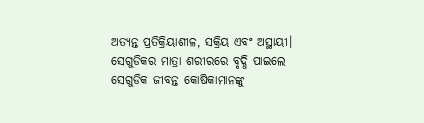ଅତ୍ୟନ୍ତ ପ୍ରତିକ୍ରିୟାଶୀଳ, ସକ୍ରିୟ ଏବଂ ଅସ୍ଥାୟୀ। ସେଗୁଡିକର ମାତ୍ରା ଶରୀରରେ ବୃଦ୍ଧି ପାଇଲେ ସେଗୁଡିକ ଜୀବନ୍ତ କୋଷିକାମାନଙ୍କୁ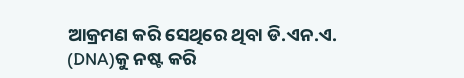ଆକ୍ରମଣ କରି ସେଥିରେ ଥିବା ଡି.ଏନ.ଏ. (DNA)କୁ ନଷ୍ଟ କରି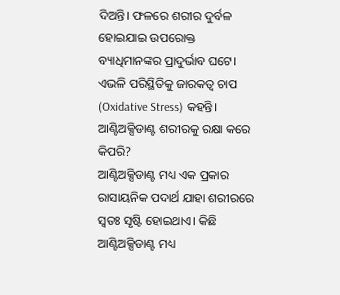ଦିଅନ୍ତି। ଫଳରେ ଶରୀର ଦୁର୍ବଳ ହୋଇଯାଇ ଉପରୋକ୍ତ ବ୍ୟାଧିମାନଙ୍କର ପ୍ରାଦୁର୍ଭାବ ଘଟେ। ଏଭଳି ପରିସ୍ଥିତିକୁ ଜାରକତ୍ୱ ଚାପ (Oxidative Stress) କହନ୍ତି।
ଆଣ୍ଟିଅକ୍ସିଡାଣ୍ଟ ଶରୀରକୁ ରକ୍ଷା କରେ କିପରି?
ଆଣ୍ଟିଅକ୍ସିଡାଣ୍ଟ ମଧ୍ୟ ଏକ ପ୍ରକାର ରାସାୟନିକ ପଦାର୍ଥ ଯାହା ଶରୀରରେ ସ୍ୱତଃ ସୃଷ୍ଟି ହୋଇଥାଏ। କିଛି ଆଣ୍ଟିଅକ୍ସିଡାଣ୍ଟ ମଧ୍ୟ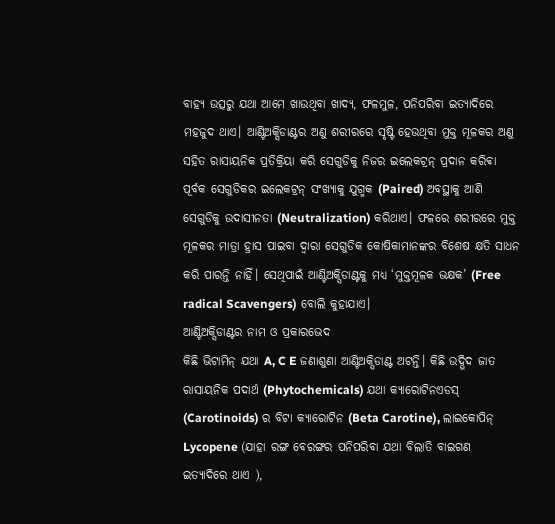ବାହ୍ୟ ଉତ୍ସରୁ ଯଥା ଆମେ ଖାଉଥିବା ଖାଦ୍ୟ, ଫଳମୁଳ, ପନିପରିବା ଇତ୍ୟାଦିରେ ମହଜୁଦ ଥାଏ। ଆଣ୍ଟିଅକ୍ସିଡାଣ୍ଟର ଅଣୁ ଶରୀରରେ ସୃଷ୍ଟି ହେଉଥିବା ମୁକ୍ତ ମୂଳକର ଅଣୁ ସହିତ ରାସାୟନିକ ପ୍ରତିକ୍ରିୟା କରି ସେଗୁଡିକୁ ନିଜର ଇଲେକଟ୍ରନ୍ ପ୍ରଦାନ କରିଵା ପୂର୍ବକ ସେଗୁଡିକର ଇଲେକଟ୍ରନ୍ ସଂଖ୍ୟାକୁ ଯୁଗ୍ମକ (Paired) ଅବସ୍ଥାକୁ ଆଣି ସେଗୁଡିକୁ ଉଦାସୀନତା (Neutralization) କରିଥାଏ। ଫଳରେ ଶରୀରରେ ମୁକ୍ତ ମୂଳକର ମାତ୍ରା ହ୍ରାସ ପାଇବା ଦ୍ୱାରା ସେଗୁଡିକ କୋଷିକାମାନଙ୍କର ବିଶେଷ କ୍ଷତି ସାଧନ କରି ପାରନ୍ତି ନାହିଁ। ସେଥିପାଇଁ ଆଣ୍ଟିଅକ୍ସିଡାଣ୍ଟକୁ ମଧ୍ୟ ‘ମୁକ୍ତମୂଳକ ଭକ୍ଷକ’ (Free radical Scavengers) ବୋଲି କୁହାଯାଏ।
ଆଣ୍ଟିଅକ୍ସିଡାଣ୍ଟର ନାମ ଓ ପ୍ରକାରଭେଦ
କିଛି ଭିଟାମିନ୍ ଯଥା A, C E ଜଣାଶୁଣା ଆଣ୍ଟିଅକ୍ସିଡାଣ୍ଟ ଅଟନ୍ତି। କିଛି ଉଦ୍ଭିଦ ଜାତ ରାସାୟନିକ ପଦାର୍ଥ (Phytochemicals) ଯଥା କ୍ୟାରୋଟିନଏଡସ୍ (Carotinoids) ର ବିଟା କ୍ୟାରୋଟିନ (Beta Carotine), ଲାଇକୋପିନ୍ Lycopene (ଯାହା ରଙ୍ଗ ବେରଙ୍ଗର ପନିପରିବା ଯଥା ବିଲାତି ବାଇଗଣ ଇତ୍ୟାଦିରେ ଥାଏ ),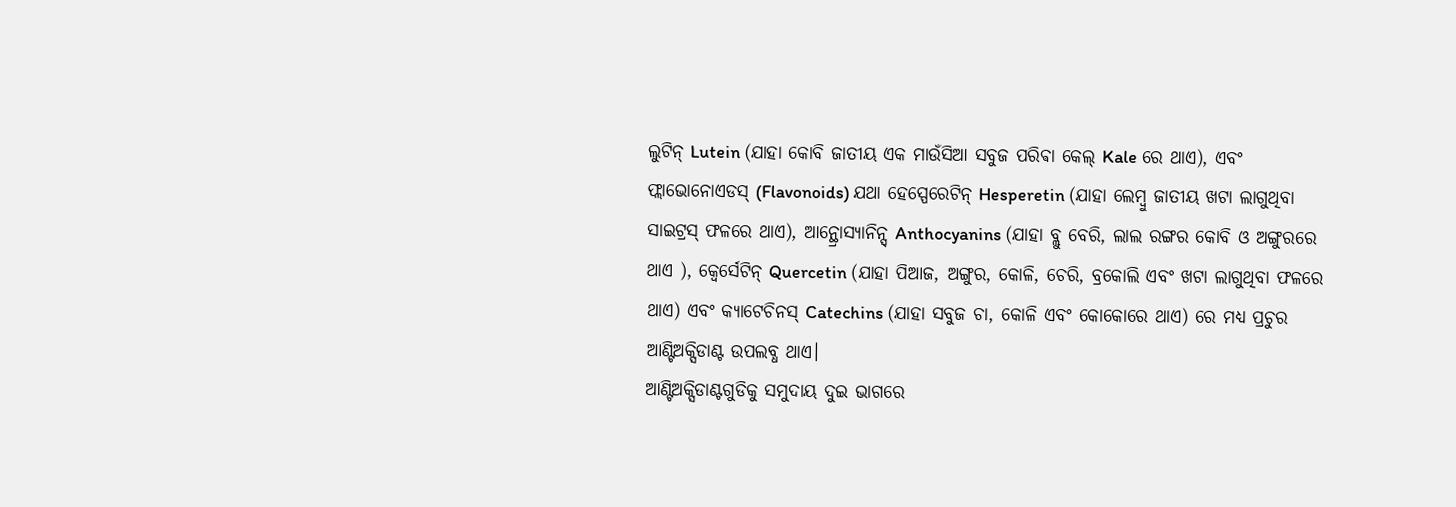ଲୁଟିନ୍ Lutein (ଯାହା କୋବି ଜାତୀୟ ଏକ ମାଉଁସିଆ ସବୁଜ ପରିଵା କେଲ୍ Kale ରେ ଥାଏ), ଏବଂ ଫ୍ଲାଭୋନୋଏଡସ୍ (Flavonoids) ଯଥା ହେସ୍ପେରେଟିନ୍ Hesperetin (ଯାହା ଲେମ୍ବୁ ଜାତୀୟ ଖଟା ଲାଗୁଥିବା ସାଇଟ୍ରସ୍ ଫଳରେ ଥାଏ), ଆନ୍ଥ୍ରୋସ୍ୟାନିନ୍ସ୍ Anthocyanins (ଯାହା ବ୍ଲୁ ବେରି, ଲାଲ ରଙ୍ଗର କୋବି ଓ ଅଙ୍ଗୁରରେ ଥାଏ ), କ୍ୱେର୍ସେଟିନ୍ Quercetin (ଯାହା ପିଆଜ, ଅଙ୍ଗୁର, କୋଳି, ଚେରି, ବ୍ରକୋଲି ଏବଂ ଖଟା ଲାଗୁଥିବା ଫଳରେ ଥାଏ) ଏବଂ କ୍ୟାଟେଚିନସ୍ Catechins (ଯାହା ସବୁଜ ଚା, କୋଳି ଏବଂ କୋକୋରେ ଥାଏ) ରେ ମଧ୍ୟ ପ୍ରଚୁର ଆଣ୍ଟିଅକ୍ସିଡାଣ୍ଟ ଉପଲବ୍ଧ ଥାଏ।
ଆଣ୍ଟିଅକ୍ସିଡାଣ୍ଟଗୁଡିକୁ ସମୁଦାୟ ଦୁଇ ଭାଗରେ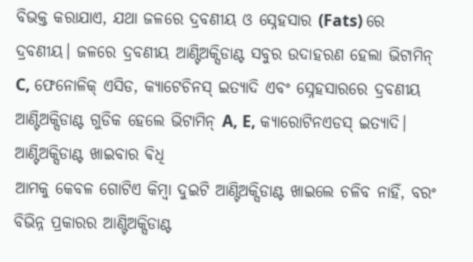ବିଭକ୍ତ କରାଯାଏ, ଯଥା ଜଳରେ ଦ୍ରବଣୀୟ ଓ ସ୍ନେହସାର (Fats) ରେ ଦ୍ରବଣୀୟ। ଜଳରେ ଦ୍ରବଣୀୟ ଆଣ୍ଟିଅକ୍ସିଡାଣ୍ଟ ସବୁର ଉଦାହରଣ ହେଲା ଭିଟାମିନ୍ C, ଫେନୋଳିକ୍ ଏସିଡ, କ୍ୟାଟେଚିନସ୍ ଇତ୍ୟାଦି ଏବଂ ସ୍ନେହସାରରେ ଦ୍ରବଣୀୟ ଆଣ୍ଟିଅକ୍ସିଡାଣ୍ଟ ଗୁଡିକ ହେଲେ ଭିଟାମିନ୍ A, E, କ୍ୟାରୋଟିନଏଡସ୍ ଇତ୍ୟାଦି।
ଆଣ୍ଟିଅକ୍ସିଡାଣ୍ଟ ଖାଇବାର ଵିଧି
ଆମକୁ କେବଳ ଗୋଟିଏ କିମ୍ବା ଦୁଇଟି ଆଣ୍ଟିଅକ୍ସିଡାଣ୍ଟ ଖାଇଲେ ଚଳିବ ନାହିଁ, ବରଂ ବିଭିନ୍ନ ପ୍ରକାରର ଆଣ୍ଟିଅକ୍ସିଡାଣ୍ଟ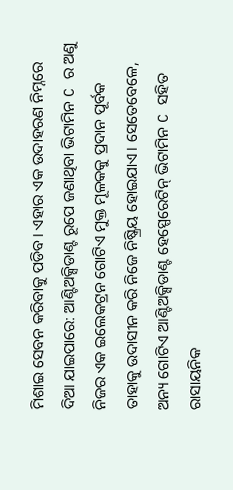ମିଶାଇ ସେବନ କରିବାକୁ ପଡିବ। ଏହାର ଏକ ଉଦାହରଣ ନିମ୍ନରେ ଦିଆ ଯାଇପାରେ: ଆଣ୍ଟିଅକ୍ସିଡାଣ୍ଟ ରୂପେ ଜଣାଥିବା ଭିଟାମିନ C ର ଅଣୁ ନିଜର ଏକ ଇଲେକଟ୍ରନ ଗୋଟିଏ ମୁକ୍ତ ମୂଳକକୁ ପ୍ରଦାନ ପୂର୍ବକ ତାହାକୁ ଉଦାସୀନ କରି ନିଜେ ନିଷ୍କ୍ରିୟ ହୋଇଯାଏ। ସେତେବେଳେ, ଅନ୍ୟ ଗୋଟିଏ ଆଣ୍ଟିଅକ୍ସିଡାଣ୍ଟ ହେସ୍ପେରେଟିନ୍ ଭିଟାମିନ C ସହିତ ରାସାୟନିକ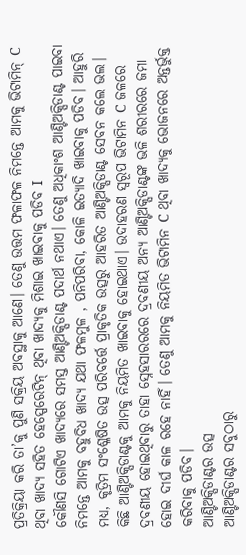ପ୍ରତିକ୍ରିୟା କରି ତା’କୁ ପୁଣି ସକ୍ରିୟ ଅବସ୍ଥାକୁ ଆଣେ। ତେଣୁ ଉତ୍ତମ ଫଳାଫଳ ନିମନ୍ତେ ଆମକୁ ଭିଟାମିନ୍ C ଥିବା ଖାଦ୍ୟ ସହିତ ହେସ୍ପେରେଟିନ୍ ଥିବା ଖାଦ୍ୟକୁ ମିଶାଇ ଖାଇବାକୁ ପଡିବ I
କୌଣସି ଗୋଟିଏ ଖାଦ୍ୟରେ ସମସ୍ତ ଆଣ୍ଟିଅକ୍ସିଡାଣ୍ଟ ପଦାର୍ଥ ନଥାଏ। ତେଣୁ ଅଧିକାଂଶ ଆଣ୍ଟିଅକ୍ସିଡାଣ୍ଟ ପାଇବା ନିମନ୍ତେ ଆମକୁ ବହୁବିଧ ଖାଦ୍ୟ ଯଥା ଫଳମୁଳ , ପନିପରିବା, କୋଳି ଇତ୍ୟାଦି ଖାଇବାକୁ ପଡିବ। ଆହୁରି ମଧ୍ୟ, କୃତ୍ରିମ ସଂଶ୍ଳେଷିତ ଉତ୍ସ ପରିବର୍ତ୍ତେ ପ୍ରାକୃତିକ ଉତ୍ସରୁ ଆହରିତ ଆଣ୍ଟିଅକ୍ସିଡାଣ୍ଟ ସେବନ କଲେ ଭଲ।
କିଛି ଆଣ୍ଟିଅକ୍ସିଡାଣ୍ଟକୁ ଆମକୁ ନିୟମିତ ଖାଇବାକୁ ହୋଇଥାଏ। ଉଦାହରଣ ସ୍ୱରୂପ ଭିଟାମିନ C ଜଳରେ ଦ୍ରବଣୀୟ ହୋଇଥିବାରୁ ତାହା ସ୍ନେହସାରରରେ ଦ୍ରବଣୀୟ ଅନ୍ୟ ଆଣ୍ଟିଅକ୍ସିଡାଣ୍ଟଙ୍କ ଭଳି ଶରୀରରେ ଜମା ହୋଇ ଦୀର୍ଘ କାଳ ରହେ ନାହିଁ। ତେଣୁ ଆମକୁ ନିୟମିତ ଭିଟାମିନ C ଥିବା ଖାଦ୍ୟକୁ ଭୋଜନରେ ଅନ୍ତର୍ଭୁକ୍ତ କରିବାକୁ ପଡିବ।
ଆଣ୍ଟିଅକ୍ସିଡାଣ୍ଟର ଉତ୍ସ
ଆଣ୍ଟିଅକ୍ସିଡାଣ୍ଟର ସବୁଠାରୁ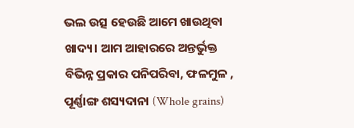ଭଲ ଉତ୍ସ ହେଉଛି ଆମେ ଖାଉଥିବା ଖାଦ୍ୟ। ଆମ ଆହାରରେ ଅନ୍ତର୍ଭୁକ୍ତ ବିଭିନ୍ନ ପ୍ରକାର ପନିପରିବା, ଫଳମୁଳ , ପୂର୍ଣ୍ଣାଙ୍ଗ ଶସ୍ୟଦାନା (Whole grains)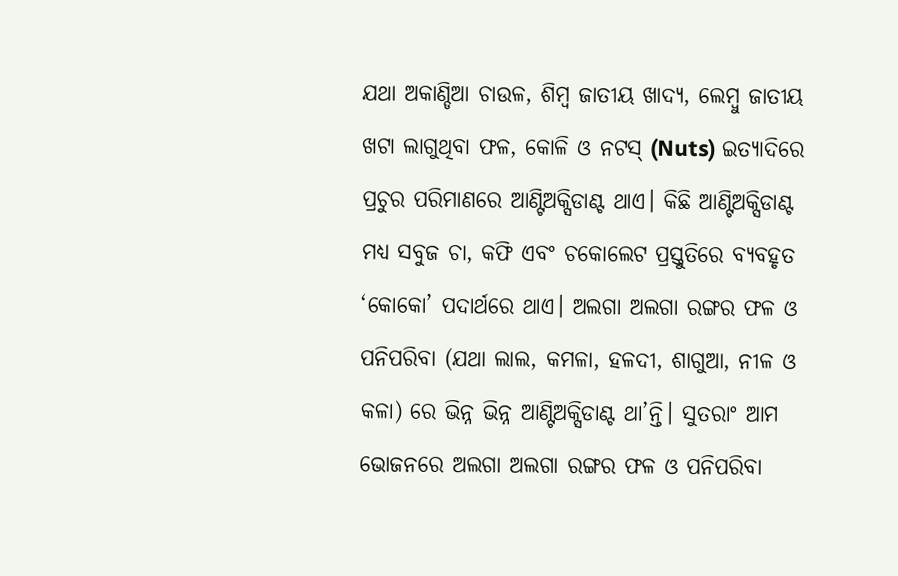ଯଥା ଅକାଣ୍ଡିଆ ଚାଉଳ, ଶିମ୍ବ ଜାତୀୟ ଖାଦ୍ୟ, ଲେମ୍ବୁ ଜାତୀୟ ଖଟା ଲାଗୁଥିବା ଫଳ, କୋଳି ଓ ନଟସ୍ (Nuts) ଇତ୍ୟାଦିରେ ପ୍ରଚୁର ପରିମାଣରେ ଆଣ୍ଟିଅକ୍ସିଡାଣ୍ଟ ଥାଏ। କିଛି ଆଣ୍ଟିଅକ୍ସିଡାଣ୍ଟ ମଧ୍ୟ ସବୁଜ ଚା, କଫି ଏବଂ ଚକୋଲେଟ ପ୍ରସ୍ତୁତିରେ ବ୍ୟବହୃତ ‘କୋକୋ’ ପଦାର୍ଥରେ ଥାଏ। ଅଲଗା ଅଲଗା ରଙ୍ଗର ଫଳ ଓ ପନିପରିବା (ଯଥା ଲାଲ, କମଳା, ହଳଦୀ, ଶାଗୁଆ, ନୀଳ ଓ କଳା) ରେ ଭିନ୍ନ ଭିନ୍ନ ଆଣ୍ଟିଅକ୍ସିଡାଣ୍ଟ ଥା’ନ୍ତି। ସୁତରାଂ ଆମ ଭୋଜନରେ ଅଲଗା ଅଲଗା ରଙ୍ଗର ଫଳ ଓ ପନିପରିବା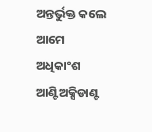ଅନ୍ତର୍ଭୁକ୍ତ କଲେ ଆମେ ଅଧିକାଂଶ ଆଣ୍ଟିଅକ୍ସିଡାଣ୍ଟ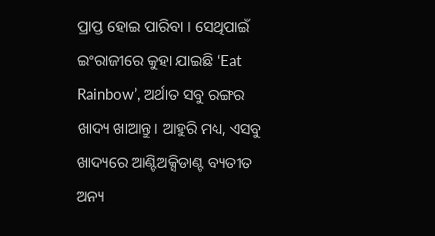ପ୍ରାପ୍ତ ହୋଇ ପାରିବା । ସେଥିପାଇଁ ଇଂରାଜୀରେ କୁହା ଯାଇଛି ‘Eat Rainbow’, ଅର୍ଥାତ ସବୁ ରଙ୍ଗର ଖାଦ୍ୟ ଖାଆନ୍ତୁ। ଆହୁରି ମଧ୍ୟ, ଏସବୁ ଖାଦ୍ୟରେ ଆଣ୍ଟିଅକ୍ସିଡାଣ୍ଟ ବ୍ୟତୀତ ଅନ୍ୟ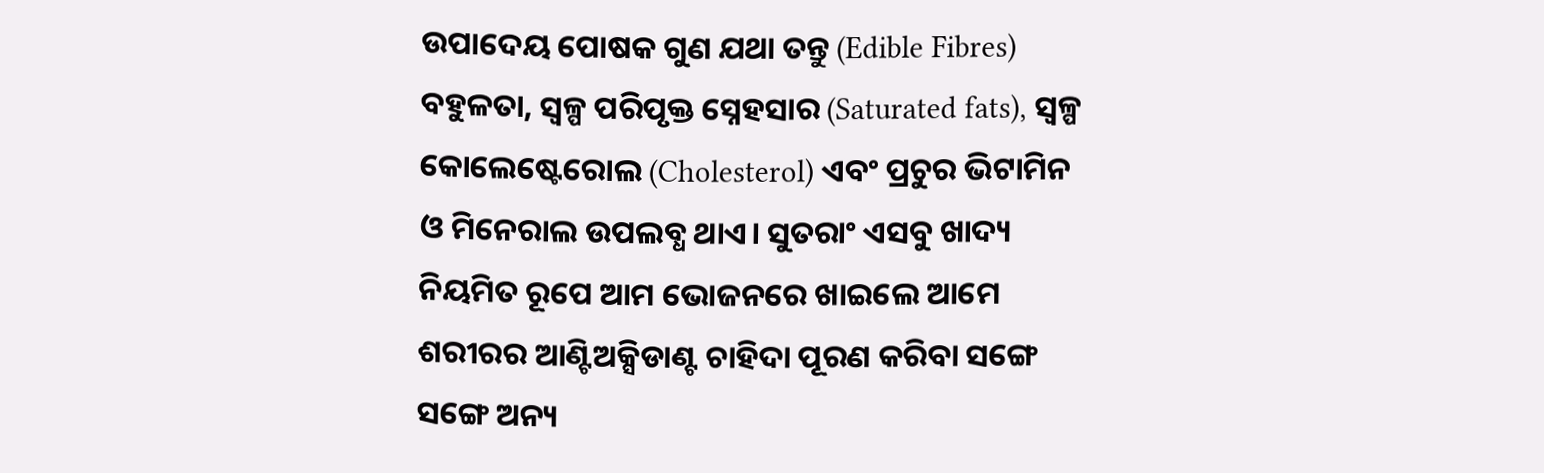ଉପାଦେୟ ପୋଷକ ଗୁଣ ଯଥା ତନ୍ତୁ (Edible Fibres) ବହୁଳତା, ସ୍ୱଳ୍ପ ପରିପୃକ୍ତ ସ୍ନେହସାର (Saturated fats), ସ୍ୱଳ୍ପ କୋଲେଷ୍ଟେରୋଲ (Cholesterol) ଏବଂ ପ୍ରଚୁର ଭିଟାମିନ ଓ ମିନେରାଲ ଉପଲବ୍ଧ ଥାଏ। ସୁତରାଂ ଏସବୁ ଖାଦ୍ୟ ନିୟମିତ ରୂପେ ଆମ ଭୋଜନରେ ଖାଇଲେ ଆମେ ଶରୀରର ଆଣ୍ଟିଅକ୍ସିଡାଣ୍ଟ ଚାହିଦା ପୂରଣ କରିବା ସଙ୍ଗେ ସଙ୍ଗେ ଅନ୍ୟ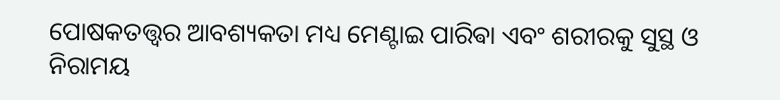ପୋଷକତତ୍ତ୍ୱର ଆବଶ୍ୟକତା ମଧ୍ୟ ମେଣ୍ଟାଇ ପାରିଵା ଏବଂ ଶରୀରକୁ ସୁସ୍ଥ ଓ ନିରାମୟ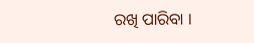ରଖି ପାରିବା ।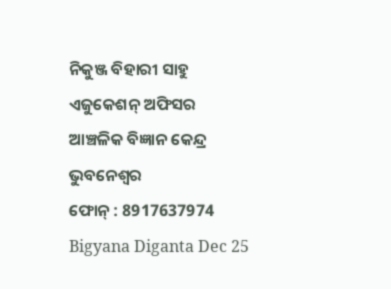ନିକୁଞ୍ଜ ବିହାରୀ ସାହୁ
ଏଜୁକେଶନ୍ ଅଫିସର
ଆଞ୍ଚଳିକ ବିଜ୍ଞାନ କେନ୍ଦ୍ର
ଭୁବନେଶ୍ୱର
ଫୋନ୍ : 8917637974
Bigyana Diganta Dec 25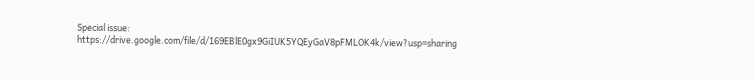Special issue:
https://drive.google.com/file/d/169EBlE0gx9GiIUK5YQEyGaV8pFMLOK4k/view?usp=sharing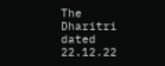The Dharitri dated 22.12.22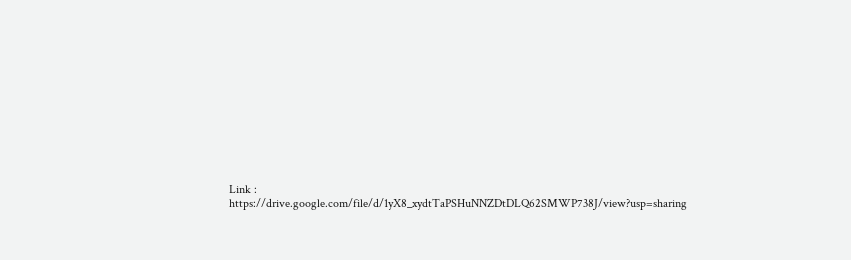Link : https://drive.google.com/file/d/1yX8_xydtTaPSHuNNZDtDLQ62SMWP738J/view?usp=sharing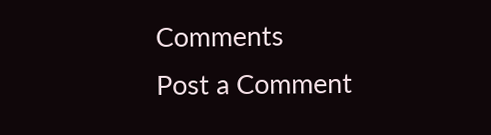Comments
Post a Comment